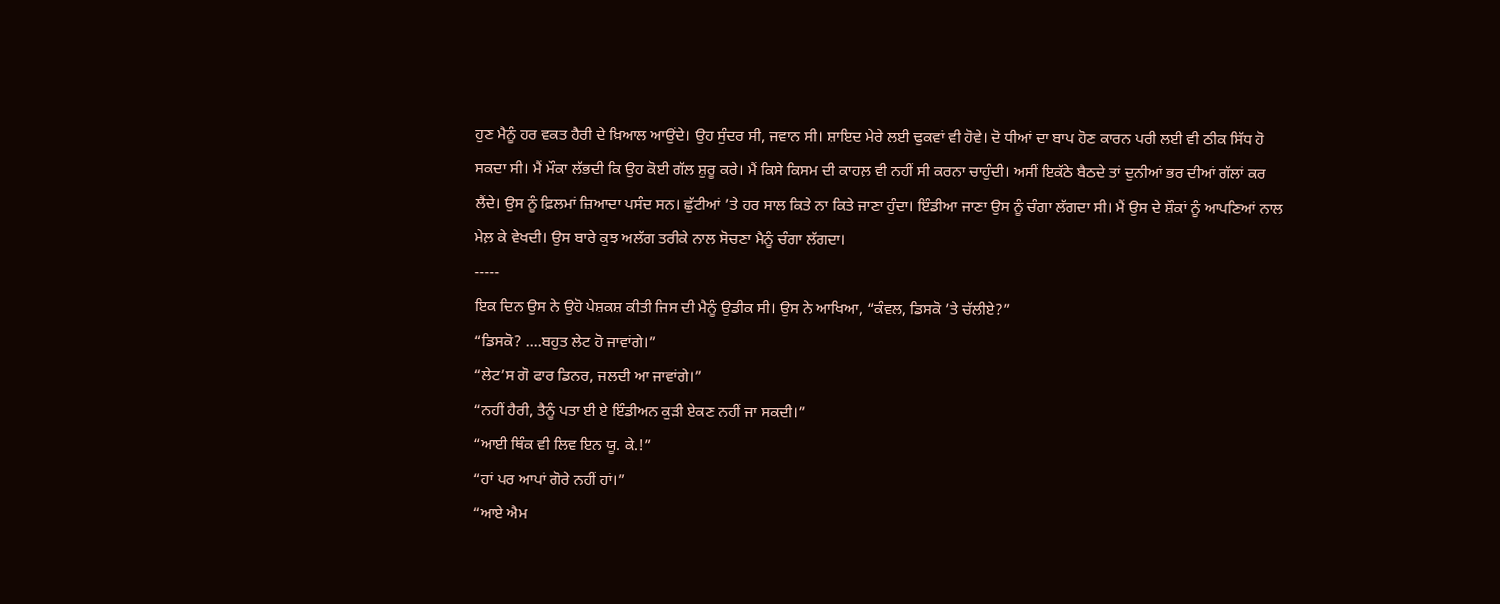ਹੁਣ ਮੈਨੂੰ ਹਰ ਵਕਤ ਹੈਰੀ ਦੇ ਖ਼ਿਆਲ ਆਉਂਦੇ। ਉਹ ਸੁੰਦਰ ਸੀ, ਜਵਾਨ ਸੀ। ਸ਼ਾਇਦ ਮੇਰੇ ਲਈ ਢੁਕਵਾਂ ਵੀ ਹੋਵੇ। ਦੋ ਧੀਆਂ ਦਾ ਬਾਪ ਹੋਣ ਕਾਰਨ ਪਰੀ ਲਈ ਵੀ ਠੀਕ ਸਿੱਧ ਹੋ ਸਕਦਾ ਸੀ। ਮੈਂ ਮੌਕਾ ਲੱਭਦੀ ਕਿ ਉਹ ਕੋਈ ਗੱਲ ਸ਼ੁਰੂ ਕਰੇ। ਮੈਂ ਕਿਸੇ ਕਿਸਮ ਦੀ ਕਾਹਲ਼ ਵੀ ਨਹੀਂ ਸੀ ਕਰਨਾ ਚਾਹੁੰਦੀ। ਅਸੀਂ ਇਕੱਠੇ ਬੈਠਦੇ ਤਾਂ ਦੁਨੀਆਂ ਭਰ ਦੀਆਂ ਗੱਲਾਂ ਕਰ ਲੈਂਦੇ। ਉਸ ਨੂੰ ਫ਼ਿਲਮਾਂ ਜ਼ਿਆਦਾ ਪਸੰਦ ਸਨ। ਛੁੱਟੀਆਂ ’ਤੇ ਹਰ ਸਾਲ ਕਿਤੇ ਨਾ ਕਿਤੇ ਜਾਣਾ ਹੁੰਦਾ। ਇੰਡੀਆ ਜਾਣਾ ਉਸ ਨੂੰ ਚੰਗਾ ਲੱਗਦਾ ਸੀ। ਮੈਂ ਉਸ ਦੇ ਸ਼ੌਕਾਂ ਨੂੰ ਆਪਣਿਆਂ ਨਾਲ ਮੇਲ਼ ਕੇ ਵੇਖਦੀ। ਉਸ ਬਾਰੇ ਕੁਝ ਅਲੱਗ ਤਰੀਕੇ ਨਾਲ ਸੋਚਣਾ ਮੈਨੂੰ ਚੰਗਾ ਲੱਗਦਾ।
-----
ਇਕ ਦਿਨ ਉਸ ਨੇ ਉਹੋ ਪੇਸ਼ਕਸ਼ ਕੀਤੀ ਜਿਸ ਦੀ ਮੈਨੂੰ ਉਡੀਕ ਸੀ। ਉਸ ਨੇ ਆਖਿਆ, “ਕੰਵਲ, ਡਿਸਕੋ ’ਤੇ ਚੱਲੀਏ?”
“ਡਿਸਕੋ? ....ਬਹੁਤ ਲੇਟ ਹੋ ਜਾਵਾਂਗੇ।”
“ਲੇਟ’ਸ ਗੋ ਫਾਰ ਡਿਨਰ, ਜਲਦੀ ਆ ਜਾਵਾਂਗੇ।”
“ਨਹੀਂ ਹੈਰੀ, ਤੈਨੂੰ ਪਤਾ ਈ ਏ ਇੰਡੀਅਨ ਕੁੜੀ ਏਕਣ ਨਹੀਂ ਜਾ ਸਕਦੀ।”
“ਆਈ ਥਿੰਕ ਵੀ ਲਿਵ ਇਨ ਯੂ. ਕੇ.!”
“ਹਾਂ ਪਰ ਆਪਾਂ ਗੋਰੇ ਨਹੀਂ ਹਾਂ।”
“ਆਏ ਐਮ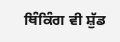ਥਿੰਕਿੰਗ ਵੀ ਸ਼ੁੱਡ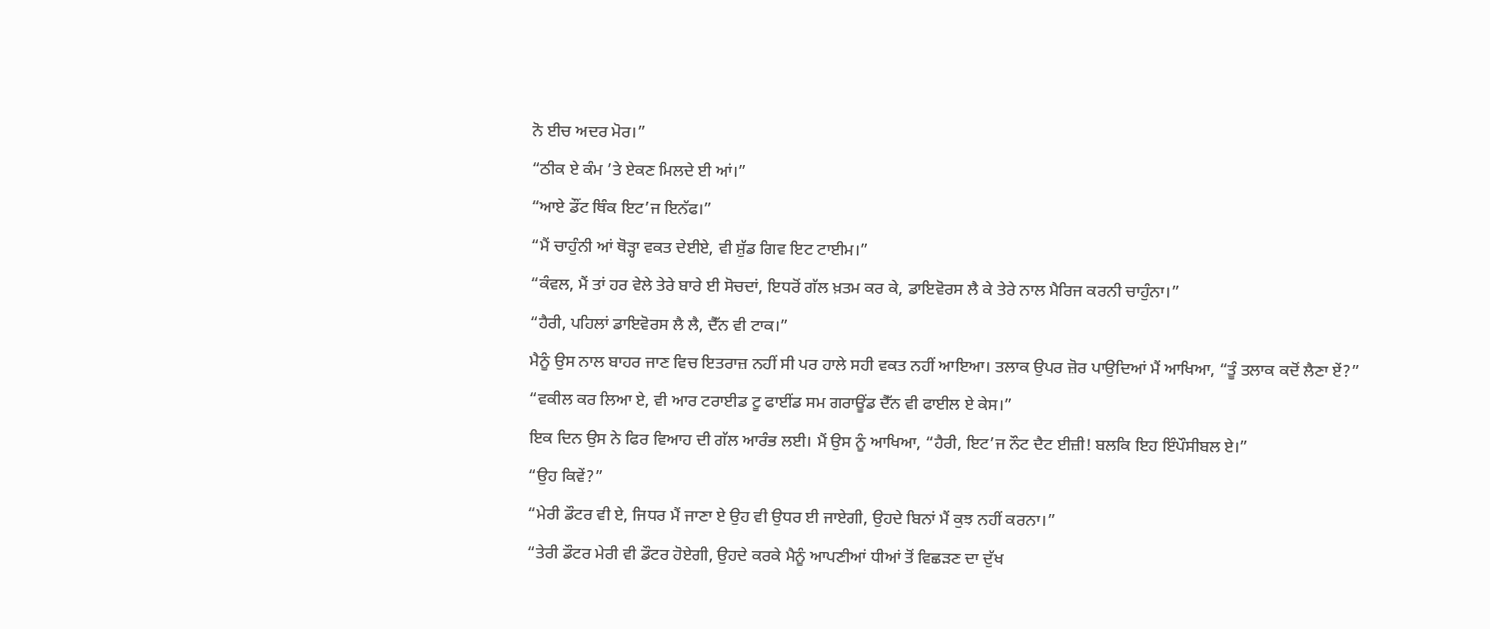ਨੋ ਈਚ ਅਦਰ ਮੋਰ।”
“ਠੀਕ ਏ ਕੰਮ ’ਤੇ ਏਕਣ ਮਿਲਦੇ ਈ ਆਂ।”
“ਆਏ ਡੌਂਟ ਥਿੰਕ ਇਟ’ਜ ਇਨੱਫ।”
“ਮੈਂ ਚਾਹੁੰਨੀ ਆਂ ਥੋੜ੍ਹਾ ਵਕਤ ਦੇਈਏ, ਵੀ ਸ਼ੁੱਡ ਗਿਵ ਇਟ ਟਾਈਮ।”
“ਕੰਵਲ, ਮੈਂ ਤਾਂ ਹਰ ਵੇਲੇ ਤੇਰੇ ਬਾਰੇ ਈ ਸੋਚਦਾਂ, ਇਧਰੋਂ ਗੱਲ ਖ਼ਤਮ ਕਰ ਕੇ, ਡਾਇਵੋਰਸ ਲੈ ਕੇ ਤੇਰੇ ਨਾਲ ਮੈਰਿਜ ਕਰਨੀ ਚਾਹੁੰਨਾ।”
“ਹੈਰੀ, ਪਹਿਲਾਂ ਡਾਇਵੋਰਸ ਲੈ ਲੈ, ਦੈੱਨ ਵੀ ਟਾਕ।”
ਮੈਨੂੰ ਉਸ ਨਾਲ ਬਾਹਰ ਜਾਣ ਵਿਚ ਇਤਰਾਜ਼ ਨਹੀਂ ਸੀ ਪਰ ਹਾਲੇ ਸਹੀ ਵਕਤ ਨਹੀਂ ਆਇਆ। ਤਲਾਕ ਉਪਰ ਜ਼ੋਰ ਪਾਉਦਿਆਂ ਮੈਂ ਆਖਿਆ, “ਤੂੰ ਤਲਾਕ ਕਦੋਂ ਲੈਣਾ ਏਂ?”
“ਵਕੀਲ ਕਰ ਲਿਆ ਏ, ਵੀ ਆਰ ਟਰਾਈਡ ਟੂ ਫਾਈਂਡ ਸਮ ਗਰਾਊਂਡ ਦੈੱਨ ਵੀ ਫਾਈਲ ਏ ਕੇਸ।”
ਇਕ ਦਿਨ ਉਸ ਨੇ ਫਿਰ ਵਿਆਹ ਦੀ ਗੱਲ ਆਰੰਭ ਲਈ। ਮੈਂ ਉਸ ਨੂੰ ਆਖਿਆ, “ਹੈਰੀ, ਇਟ’ਜ ਨੌਟ ਦੈਟ ਈਜ਼ੀ! ਬਲਕਿ ਇਹ ਇੰਪੌਸੀਬਲ ਏ।”
“ਉਹ ਕਿਵੇਂ?”
“ਮੇਰੀ ਡੌਟਰ ਵੀ ਏ, ਜਿਧਰ ਮੈਂ ਜਾਣਾ ਏ ਉਹ ਵੀ ਉਧਰ ਈ ਜਾਏਗੀ, ਉਹਦੇ ਬਿਨਾਂ ਮੈਂ ਕੁਝ ਨਹੀਂ ਕਰਨਾ।”
“ਤੇਰੀ ਡੌਟਰ ਮੇਰੀ ਵੀ ਡੌਟਰ ਹੋਏਗੀ, ਉਹਦੇ ਕਰਕੇ ਮੈਨੂੰ ਆਪਣੀਆਂ ਧੀਆਂ ਤੋਂ ਵਿਛੜਣ ਦਾ ਦੁੱਖ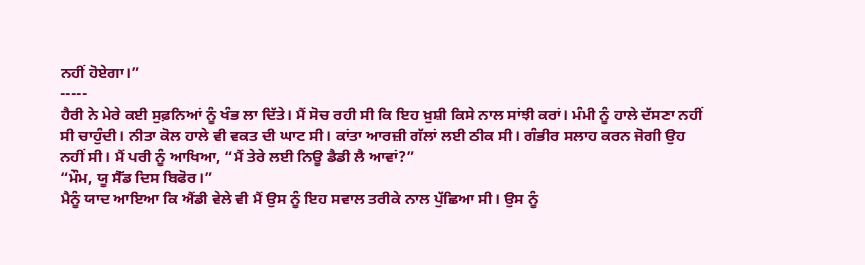ਨਹੀਂ ਹੋਏਗਾ।”
-----
ਹੈਰੀ ਨੇ ਮੇਰੇ ਕਈ ਸੁਫ਼ਨਿਆਂ ਨੂੰ ਖੰਭ ਲਾ ਦਿੱਤੇ। ਮੈਂ ਸੋਚ ਰਹੀ ਸੀ ਕਿ ਇਹ ਖ਼ੁਸ਼ੀ ਕਿਸੇ ਨਾਲ ਸਾਂਝੀ ਕਰਾਂ। ਮੰਮੀ ਨੂੰ ਹਾਲੇ ਦੱਸਣਾ ਨਹੀਂ ਸੀ ਚਾਹੁੰਦੀ। ਨੀਤਾ ਕੋਲ ਹਾਲੇ ਵੀ ਵਕਤ ਦੀ ਘਾਟ ਸੀ। ਕਾਂਤਾ ਆਰਜ਼ੀ ਗੱਲਾਂ ਲਈ ਠੀਕ ਸੀ। ਗੰਭੀਰ ਸਲਾਹ ਕਰਨ ਜੋਗੀ ਉਹ ਨਹੀਂ ਸੀ। ਮੈਂ ਪਰੀ ਨੂੰ ਆਖਿਆ, “ਮੈਂ ਤੇਰੇ ਲਈ ਨਿਊ ਡੈਡੀ ਲੈ ਆਵਾਂ?”
“ਮੌਮ, ਯੂ ਸੈੱਡ ਦਿਸ ਬਿਫੋਰ।”
ਮੈਨੂੰ ਯਾਦ ਆਇਆ ਕਿ ਐਂਡੀ ਵੇਲੇ ਵੀ ਮੈਂ ਉਸ ਨੂੰ ਇਹ ਸਵਾਲ ਤਰੀਕੇ ਨਾਲ ਪੁੱਛਿਆ ਸੀ। ਉਸ ਨੂੰ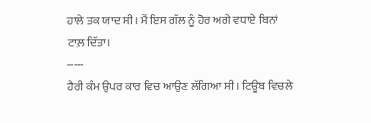ਹਾਲੇ ਤਕ ਯਾਦ ਸੀ। ਮੈਂ ਇਸ ਗੱਲ ਨੂੰ ਹੋਰ ਅਗੇ ਵਧਾਏ ਬਿਨਾਂ ਟਾਲ਼ ਦਿੱਤਾ।
-----
ਹੈਰੀ ਕੰਮ ਉਪਰ ਕਾਰ ਵਿਚ ਆਉਣ ਲੱਗਿਆ ਸੀ। ਟਿਊਬ ਵਿਚਲੇ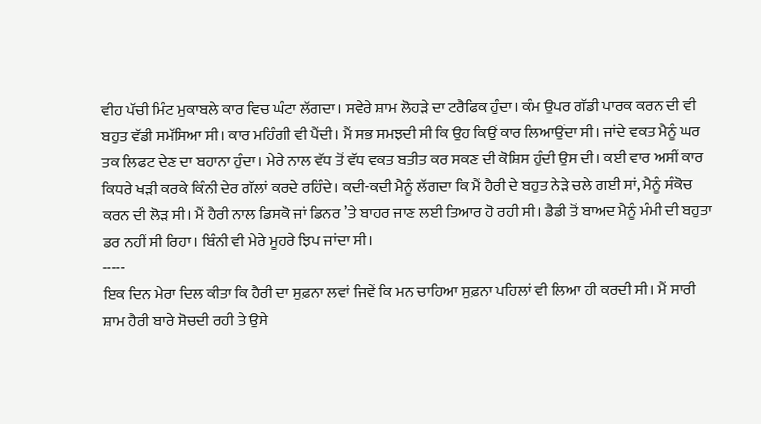ਵੀਹ ਪੱਚੀ ਮਿੰਟ ਮੁਕਾਬਲੇ ਕਾਰ ਵਿਚ ਘੰਟਾ ਲੱਗਦਾ। ਸਵੇਰੇ ਸ਼ਾਮ ਲੋਹੜੇ ਦਾ ਟਰੈਫਿਕ ਹੁੰਦਾ। ਕੰਮ ਉਪਰ ਗੱਡੀ ਪਾਰਕ ਕਰਨ ਦੀ ਵੀ ਬਹੁਤ ਵੱਡੀ ਸਮੱਸਿਆ ਸੀ। ਕਾਰ ਮਹਿੰਗੀ ਵੀ ਪੈਂਦੀ। ਮੈਂ ਸਭ ਸਮਝਦੀ ਸੀ ਕਿ ਉਹ ਕਿਉਂ ਕਾਰ ਲਿਆਉਂਦਾ ਸੀ। ਜਾਂਦੇ ਵਕਤ ਮੈਨੂੰ ਘਰ ਤਕ ਲਿਫਟ ਦੇਣ ਦਾ ਬਹਾਨਾ ਹੁੰਦਾ। ਮੇਰੇ ਨਾਲ ਵੱਧ ਤੋਂ ਵੱਧ ਵਕਤ ਬਤੀਤ ਕਰ ਸਕਣ ਦੀ ਕੋਸ਼ਿਸ ਹੁੰਦੀ ਉਸ ਦੀ। ਕਈ ਵਾਰ ਅਸੀਂ ਕਾਰ ਕਿਧਰੇ ਖੜੀ ਕਰਕੇ ਕਿੰਨੀ ਦੇਰ ਗੱਲਾਂ ਕਰਦੇ ਰਹਿੰਦੇ। ਕਦੀ-ਕਦੀ ਮੈਨੂੰ ਲੱਗਦਾ ਕਿ ਮੈਂ ਹੈਰੀ ਦੇ ਬਹੁਤ ਨੇੜੇ ਚਲੇ ਗਈ ਸਾਂ, ਮੈਨੂੰ ਸੰਕੋਚ ਕਰਨ ਦੀ ਲੋੜ ਸੀ। ਮੈਂ ਹੈਰੀ ਨਾਲ ਡਿਸਕੋ ਜਾਂ ਡਿਨਰ ’ਤੇ ਬਾਹਰ ਜਾਣ ਲਈ ਤਿਆਰ ਹੋ ਰਹੀ ਸੀ। ਡੈਡੀ ਤੋਂ ਬਾਅਦ ਮੈਨੂੰ ਮੰਮੀ ਦੀ ਬਹੁਤਾ ਡਰ ਨਹੀਂ ਸੀ ਰਿਹਾ। ਬਿੰਨੀ ਵੀ ਮੇਰੇ ਮੂਹਰੇ ਝਿਪ ਜਾਂਦਾ ਸੀ।
-----
ਇਕ ਦਿਨ ਮੇਰਾ ਦਿਲ ਕੀਤਾ ਕਿ ਹੈਰੀ ਦਾ ਸੁਫ਼ਨਾ ਲਵਾਂ ਜਿਵੇਂ ਕਿ ਮਨ ਚਾਹਿਆ ਸੁਫ਼ਨਾ ਪਹਿਲਾਂ ਵੀ ਲਿਆ ਹੀ ਕਰਦੀ ਸੀ। ਮੈਂ ਸਾਰੀ ਸ਼ਾਮ ਹੈਰੀ ਬਾਰੇ ਸੋਚਦੀ ਰਹੀ ਤੇ ਉਸੇ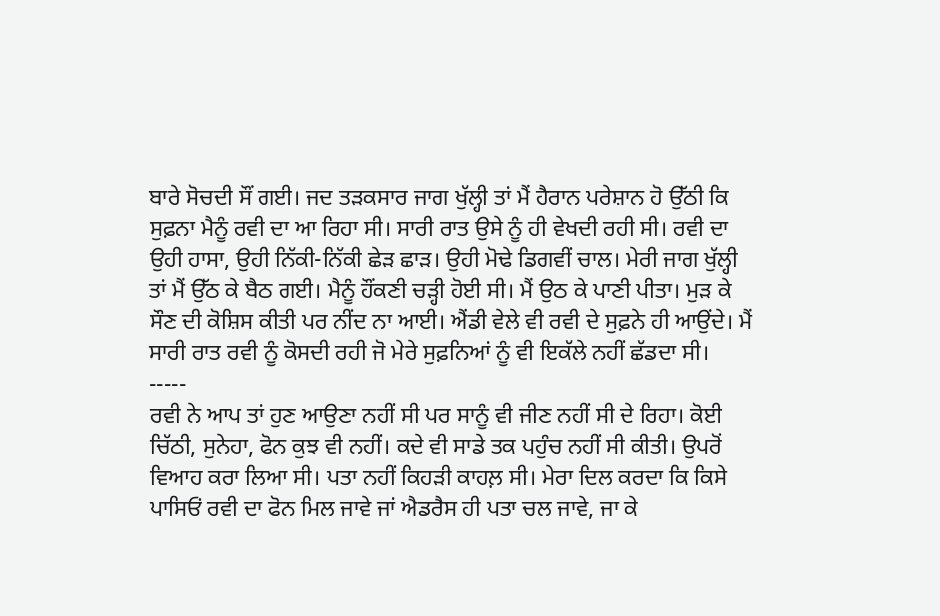ਬਾਰੇ ਸੋਚਦੀ ਸੌਂ ਗਈ। ਜਦ ਤੜਕਸਾਰ ਜਾਗ ਖੁੱਲ੍ਹੀ ਤਾਂ ਮੈਂ ਹੈਰਾਨ ਪਰੇਸ਼ਾਨ ਹੋ ਉੱਠੀ ਕਿ ਸੁਫ਼ਨਾ ਮੈਨੂੰ ਰਵੀ ਦਾ ਆ ਰਿਹਾ ਸੀ। ਸਾਰੀ ਰਾਤ ਉਸੇ ਨੂੰ ਹੀ ਵੇਖਦੀ ਰਹੀ ਸੀ। ਰਵੀ ਦਾ ਉਹੀ ਹਾਸਾ, ਉਹੀ ਨਿੱਕੀ-ਨਿੱਕੀ ਛੇੜ ਛਾੜ। ਉਹੀ ਮੋਢੇ ਡਿਗਵੀਂ ਚਾਲ। ਮੇਰੀ ਜਾਗ ਖੁੱਲ੍ਹੀ ਤਾਂ ਮੈਂ ਉੱਠ ਕੇ ਬੈਠ ਗਈ। ਮੈਨੂੰ ਹੌਂਕਣੀ ਚੜ੍ਹੀ ਹੋਈ ਸੀ। ਮੈਂ ਉਠ ਕੇ ਪਾਣੀ ਪੀਤਾ। ਮੁੜ ਕੇ ਸੌਣ ਦੀ ਕੋਸ਼ਿਸ ਕੀਤੀ ਪਰ ਨੀਂਦ ਨਾ ਆਈ। ਐਂਡੀ ਵੇਲੇ ਵੀ ਰਵੀ ਦੇ ਸੁਫ਼ਨੇ ਹੀ ਆਉਂਦੇ। ਮੈਂ ਸਾਰੀ ਰਾਤ ਰਵੀ ਨੂੰ ਕੋਸਦੀ ਰਹੀ ਜੋ ਮੇਰੇ ਸੁਫ਼ਨਿਆਂ ਨੂੰ ਵੀ ਇਕੱਲੇ ਨਹੀਂ ਛੱਡਦਾ ਸੀ।
-----
ਰਵੀ ਨੇ ਆਪ ਤਾਂ ਹੁਣ ਆਉਣਾ ਨਹੀਂ ਸੀ ਪਰ ਸਾਨੂੰ ਵੀ ਜੀਣ ਨਹੀਂ ਸੀ ਦੇ ਰਿਹਾ। ਕੋਈ ਚਿੱਠੀ, ਸੁਨੇਹਾ, ਫੋਨ ਕੁਝ ਵੀ ਨਹੀਂ। ਕਦੇ ਵੀ ਸਾਡੇ ਤਕ ਪਹੁੰਚ ਨਹੀਂ ਸੀ ਕੀਤੀ। ਉਪਰੋਂ ਵਿਆਹ ਕਰਾ ਲਿਆ ਸੀ। ਪਤਾ ਨਹੀਂ ਕਿਹੜੀ ਕਾਹਲ਼ ਸੀ। ਮੇਰਾ ਦਿਲ ਕਰਦਾ ਕਿ ਕਿਸੇ ਪਾਸਿਓਂ ਰਵੀ ਦਾ ਫੋਨ ਮਿਲ ਜਾਵੇ ਜਾਂ ਐਡਰੈਸ ਹੀ ਪਤਾ ਚਲ ਜਾਵੇ, ਜਾ ਕੇ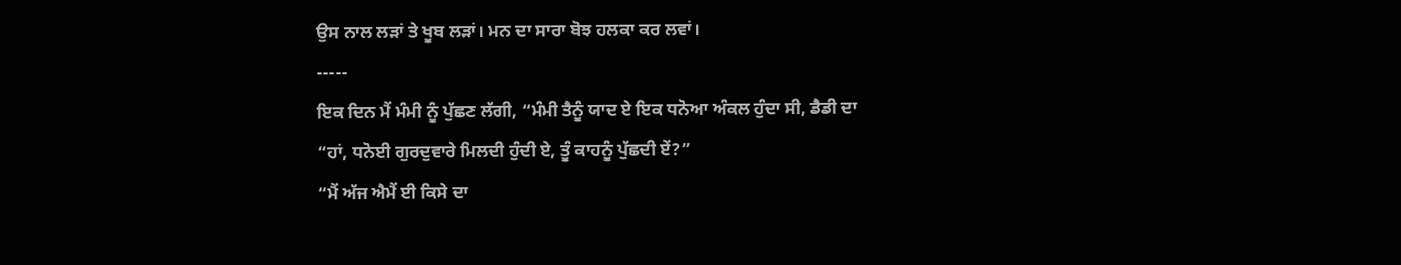ਉਸ ਨਾਲ ਲੜਾਂ ਤੇ ਖੂਬ ਲੜਾਂ। ਮਨ ਦਾ ਸਾਰਾ ਬੋਝ ਹਲਕਾ ਕਰ ਲਵਾਂ।
-----
ਇਕ ਦਿਨ ਮੈਂ ਮੰਮੀ ਨੂੰ ਪੁੱਛਣ ਲੱਗੀ, “ਮੰਮੀ ਤੈਨੂੰ ਯਾਦ ਏ ਇਕ ਧਨੋਆ ਅੰਕਲ ਹੁੰਦਾ ਸੀ, ਡੈਡੀ ਦਾ
“ਹਾਂ, ਧਨੋਈ ਗੁਰਦੁਵਾਰੇ ਮਿਲਦੀ ਹੁੰਦੀ ਏ, ਤੂੰ ਕਾਹਨੂੰ ਪੁੱਛਦੀ ਏਂ?”
“ਮੈਂ ਅੱਜ ਐਮੈਂ ਈ ਕਿਸੇ ਦਾ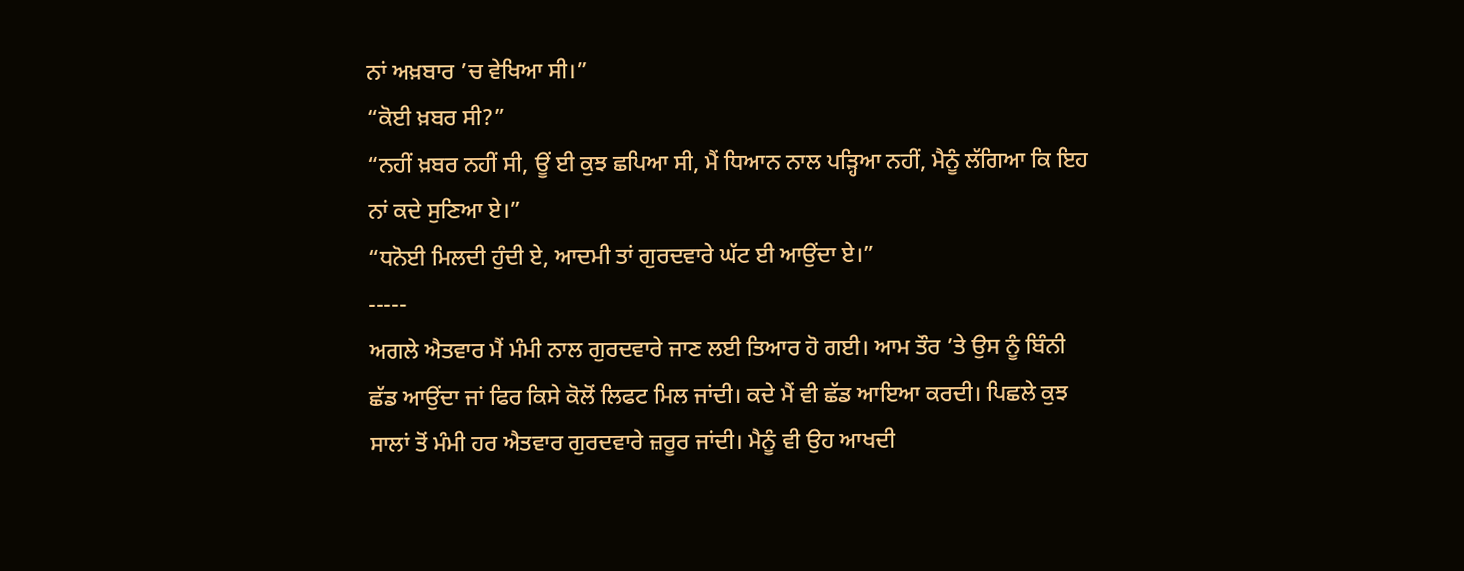ਨਾਂ ਅਖ਼ਬਾਰ ’ਚ ਵੇਖਿਆ ਸੀ।”
“ਕੋਈ ਖ਼ਬਰ ਸੀ?”
“ਨਹੀਂ ਖ਼ਬਰ ਨਹੀਂ ਸੀ, ਊਂ ਈ ਕੁਝ ਛਪਿਆ ਸੀ, ਮੈਂ ਧਿਆਨ ਨਾਲ ਪੜ੍ਹਿਆ ਨਹੀਂ, ਮੈਨੂੰ ਲੱਗਿਆ ਕਿ ਇਹ ਨਾਂ ਕਦੇ ਸੁਣਿਆ ਏ।”
“ਧਨੋਈ ਮਿਲਦੀ ਹੁੰਦੀ ਏ, ਆਦਮੀ ਤਾਂ ਗੁਰਦਵਾਰੇ ਘੱਟ ਈ ਆਉਂਦਾ ਏ।”
-----
ਅਗਲੇ ਐਤਵਾਰ ਮੈਂ ਮੰਮੀ ਨਾਲ ਗੁਰਦਵਾਰੇ ਜਾਣ ਲਈ ਤਿਆਰ ਹੋ ਗਈ। ਆਮ ਤੌਰ ’ਤੇ ਉਸ ਨੂੰ ਬਿੰਨੀ ਛੱਡ ਆਉਂਦਾ ਜਾਂ ਫਿਰ ਕਿਸੇ ਕੋਲੋਂ ਲਿਫਟ ਮਿਲ ਜਾਂਦੀ। ਕਦੇ ਮੈਂ ਵੀ ਛੱਡ ਆਇਆ ਕਰਦੀ। ਪਿਛਲੇ ਕੁਝ ਸਾਲਾਂ ਤੋਂ ਮੰਮੀ ਹਰ ਐਤਵਾਰ ਗੁਰਦਵਾਰੇ ਜ਼ਰੂਰ ਜਾਂਦੀ। ਮੈਨੂੰ ਵੀ ਉਹ ਆਖਦੀ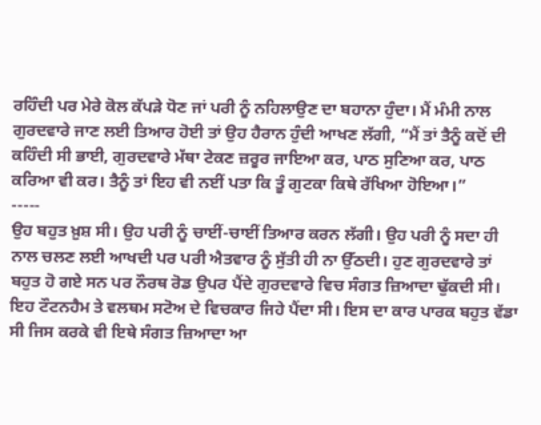ਰਹਿੰਦੀ ਪਰ ਮੇਰੇ ਕੋਲ ਕੱਪੜੇ ਧੋਣ ਜਾਂ ਪਰੀ ਨੂੰ ਨਹਿਲਾਉਣ ਦਾ ਬਹਾਨਾ ਹੁੰਦਾ। ਮੈਂ ਮੰਮੀ ਨਾਲ ਗੁਰਦਵਾਰੇ ਜਾਣ ਲਈ ਤਿਆਰ ਹੋਈ ਤਾਂ ਉਹ ਹੈਰਾਨ ਹੁੰਦੀ ਆਖਣ ਲੱਗੀ, “ਮੈਂ ਤਾਂ ਤੈਨੂੰ ਕਦੋਂ ਦੀ ਕਹਿੰਦੀ ਸੀ ਭਾਈ, ਗੁਰਦਵਾਰੇ ਮੱਥਾ ਟੇਕਣ ਜ਼ਰੂਰ ਜਾਇਆ ਕਰ, ਪਾਠ ਸੁਣਿਆ ਕਰ, ਪਾਠ ਕਰਿਆ ਵੀ ਕਰ। ਤੈਨੂੰ ਤਾਂ ਇਹ ਵੀ ਨਈਂ ਪਤਾ ਕਿ ਤੂੰ ਗੁਟਕਾ ਕਿਥੇ ਰੱਖਿਆ ਹੋਇਆ।”
-----
ਉਹ ਬਹੁਤ ਖ਼ੁਸ਼ ਸੀ। ਉਹ ਪਰੀ ਨੂੰ ਚਾਈਂ-ਚਾਈਂ ਤਿਆਰ ਕਰਨ ਲੱਗੀ। ਉਹ ਪਰੀ ਨੂੰ ਸਦਾ ਹੀ ਨਾਲ ਚਲਣ ਲਈ ਆਖਦੀ ਪਰ ਪਰੀ ਐਤਵਾਰ ਨੂੰ ਸੁੱਤੀ ਹੀ ਨਾ ਉੱਠਦੀ। ਹੁਣ ਗੁਰਦਵਾਰੇ ਤਾਂ ਬਹੁਤ ਹੋ ਗਏ ਸਨ ਪਰ ਨੌਰਥ ਰੋਡ ਉਪਰ ਪੈਂਦੇ ਗੁਰਦਵਾਰੇ ਵਿਚ ਸੰਗਤ ਜ਼ਿਆਦਾ ਢੁੱਕਦੀ ਸੀ। ਇਹ ਟੌਟਨਹੈਮ ਤੇ ਵਲਥਮ ਸਟੋਅ ਦੇ ਵਿਚਕਾਰ ਜਿਹੇ ਪੈਂਦਾ ਸੀ। ਇਸ ਦਾ ਕਾਰ ਪਾਰਕ ਬਹੁਤ ਵੱਡਾ ਸੀ ਜਿਸ ਕਰਕੇ ਵੀ ਇਥੇ ਸੰਗਤ ਜ਼ਿਆਦਾ ਆ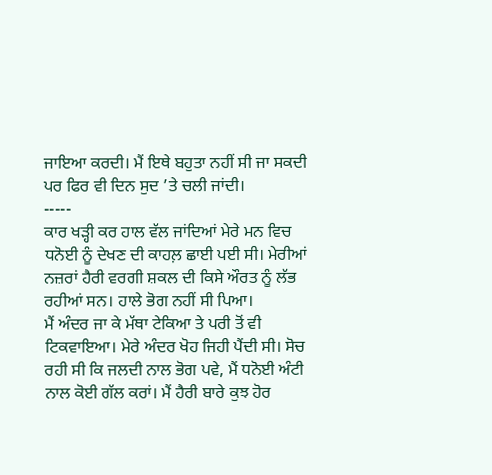ਜਾਇਆ ਕਰਦੀ। ਮੈਂ ਇਥੇ ਬਹੁਤਾ ਨਹੀਂ ਸੀ ਜਾ ਸਕਦੀ ਪਰ ਫਿਰ ਵੀ ਦਿਨ ਸੁਦ ’ਤੇ ਚਲੀ ਜਾਂਦੀ।
-----
ਕਾਰ ਖੜ੍ਹੀ ਕਰ ਹਾਲ ਵੱਲ ਜਾਂਦਿਆਂ ਮੇਰੇ ਮਨ ਵਿਚ ਧਨੋਈ ਨੂੰ ਦੇਖਣ ਦੀ ਕਾਹਲ਼ ਛਾਈ ਪਈ ਸੀ। ਮੇਰੀਆਂ ਨਜ਼ਰਾਂ ਹੈਰੀ ਵਰਗੀ ਸ਼ਕਲ ਦੀ ਕਿਸੇ ਔਰਤ ਨੂੰ ਲੱਭ ਰਹੀਆਂ ਸਨ। ਹਾਲੇ ਭੋਗ ਨਹੀਂ ਸੀ ਪਿਆ।
ਮੈਂ ਅੰਦਰ ਜਾ ਕੇ ਮੱਥਾ ਟੇਕਿਆ ਤੇ ਪਰੀ ਤੋਂ ਵੀ ਟਿਕਵਾਇਆ। ਮੇਰੇ ਅੰਦਰ ਖੋਹ ਜਿਹੀ ਪੈਂਦੀ ਸੀ। ਸੋਚ ਰਹੀ ਸੀ ਕਿ ਜਲਦੀ ਨਾਲ ਭੋਗ ਪਵੇ, ਮੈਂ ਧਨੋਈ ਅੰਟੀ ਨਾਲ ਕੋਈ ਗੱਲ ਕਰਾਂ। ਮੈਂ ਹੈਰੀ ਬਾਰੇ ਕੁਝ ਹੋਰ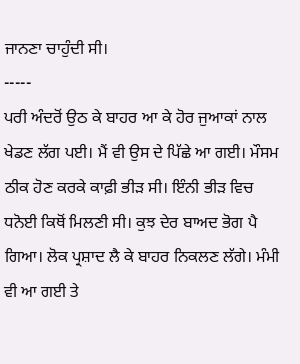ਜਾਨਣਾ ਚਾਹੁੰਦੀ ਸੀ।
-----
ਪਰੀ ਅੰਦਰੋਂ ਉਠ ਕੇ ਬਾਹਰ ਆ ਕੇ ਹੋਰ ਜੁਆਕਾਂ ਨਾਲ ਖੇਡਣ ਲੱਗ ਪਈ। ਮੈਂ ਵੀ ਉਸ ਦੇ ਪਿੱਛੇ ਆ ਗਈ। ਮੌਸਮ ਠੀਕ ਹੋਣ ਕਰਕੇ ਕਾਫ਼ੀ ਭੀੜ ਸੀ। ਇੰਨੀ ਭੀੜ ਵਿਚ ਧਨੋਈ ਕਿਥੋਂ ਮਿਲਣੀ ਸੀ। ਕੁਝ ਦੇਰ ਬਾਅਦ ਭੋਗ ਪੈ ਗਿਆ। ਲੋਕ ਪ੍ਰਸ਼ਾਦ ਲੈ ਕੇ ਬਾਹਰ ਨਿਕਲਣ ਲੱਗੇ। ਮੰਮੀ ਵੀ ਆ ਗਈ ਤੇ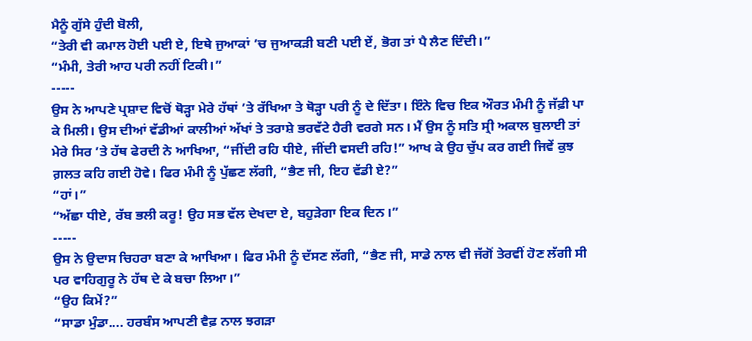ਮੈਨੂੰ ਗੁੱਸੇ ਹੁੰਦੀ ਬੋਲੀ,
“ਤੇਰੀ ਵੀ ਕਮਾਲ ਹੋਈ ਪਈ ਏ, ਇਥੇ ਜੁਆਕਾਂ ’ਚ ਜੁਆਕੜੀ ਬਣੀ ਪਈ ਏਂ, ਭੋਗ ਤਾਂ ਪੈ ਲੈਣ ਦਿੰਦੀ।”
“ਮੰਮੀ, ਤੇਰੀ ਆਹ ਪਰੀ ਨਹੀਂ ਟਿਕੀ।”
-----
ਉਸ ਨੇ ਆਪਣੇ ਪ੍ਰਸ਼ਾਦ ਵਿਚੋਂ ਥੋੜ੍ਹਾ ਮੇਰੇ ਹੱਥਾਂ ’ਤੇ ਰੱਖਿਆ ਤੇ ਥੋੜ੍ਹਾ ਪਰੀ ਨੂੰ ਦੇ ਦਿੱਤਾ। ਇੰਨੇ ਵਿਚ ਇਕ ਔਰਤ ਮੰਮੀ ਨੂੰ ਜੱਫ਼ੀ ਪਾ ਕੇ ਮਿਲੀ। ਉਸ ਦੀਆਂ ਵੱਡੀਆਂ ਕਾਲੀਆਂ ਅੱਖਾਂ ਤੇ ਤਰਾਸ਼ੇ ਭਰਵੱਟੇ ਹੈਰੀ ਵਰਗੇ ਸਨ। ਮੈਂ ਉਸ ਨੂੰ ਸਤਿ ਸ੍ਰੀ ਅਕਾਲ ਬੁਲਾਈ ਤਾਂ ਮੇਰੇ ਸਿਰ ’ਤੇ ਹੱਥ ਫੇਰਦੀ ਨੇ ਆਖਿਆ, “ਜੀਂਦੀ ਰਹਿ ਧੀਏ, ਜੀਂਦੀ ਵਸਦੀ ਰਹਿ!” ਆਖ ਕੇ ਉਹ ਚੁੱਪ ਕਰ ਗਈ ਜਿਵੇਂ ਕੁਝ ਗ਼ਲਤ ਕਹਿ ਗਈ ਹੋਵੇ। ਫਿਰ ਮੰਮੀ ਨੂੰ ਪੁੱਛਣ ਲੱਗੀ, “ਭੈਣ ਜੀ, ਇਹ ਵੱਡੀ ਏ?”
“ਹਾਂ।”
“ਅੱਛਾ ਧੀਏ, ਰੱਬ ਭਲੀ ਕਰੂ! ਉਹ ਸਭ ਵੱਲ ਦੇਖਦਾ ਏ, ਬਹੁੜੇਗਾ ਇਕ ਦਿਨ।”
-----
ਉਸ ਨੇ ਉਦਾਸ ਚਿਹਰਾ ਬਣਾ ਕੇ ਆਖਿਆ। ਫਿਰ ਮੰਮੀ ਨੂੰ ਦੱਸਣ ਲੱਗੀ, “ਭੈਣ ਜੀ, ਸਾਡੇ ਨਾਲ ਵੀ ਜੱਗੋਂ ਤੇਰਵੀਂ ਹੋਣ ਲੱਗੀ ਸੀ ਪਰ ਵਾਹਿਗੁਰੂ ਨੇ ਹੱਥ ਦੇ ਕੇ ਬਚਾ ਲਿਆ।”
“ਉਹ ਕਿਮੇਂ?”
“ਸਾਡਾ ਮੁੰਡਾ.... ਹਰਬੰਸ ਆਪਣੀ ਵੈਫ਼ ਨਾਲ ਝਗੜਾ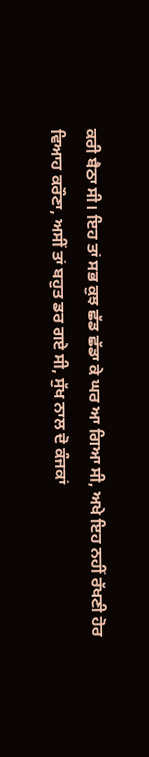ਕਰੀ ਬੈਠਾ ਸੀ। ਇਹ ਤਾਂ ਸਭ ਕੁਝ ਛੱਡ ਛੱਡਾ ਕੇ ਘਰ ਆ ਗਿਆ ਸੀ, ਅਖੇ ਇਹ ਨਹੀਂ ਰੱਖਣੀ ਹੋਰ ਵਿਆਹ ਕਰੌਣਾ, ਅਸੀਂ ਤਾਂ ਬਹੁਤ ਡਰ ਗਏ ਸੀ, ਸੁੱਖ ਨਾਲ ਦੋ ਕੰਜਕਾਂ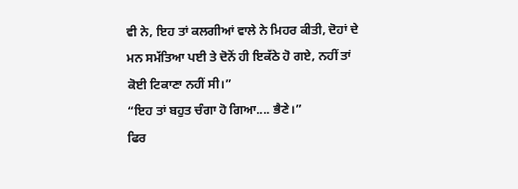ਵੀ ਨੇ, ਇਹ ਤਾਂ ਕਲਗੀਆਂ ਵਾਲੇ ਨੇ ਮਿਹਰ ਕੀਤੀ, ਦੋਹਾਂ ਦੇ ਮਨ ਸਮੱਤਿਆ ਪਈ ਤੇ ਦੋਨੋਂ ਹੀ ਇਕੱਠੇ ਹੋ ਗਏ, ਨਹੀਂ ਤਾਂ ਕੋਈ ਟਿਕਾਣਾ ਨਹੀਂ ਸੀ।”
“ਇਹ ਤਾਂ ਬਹੁਤ ਚੰਗਾ ਹੋ ਗਿਆ.... ਭੈਣੇ।”
ਫਿਰ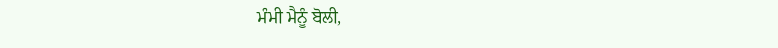ਮੰਮੀ ਮੈਨੂੰ ਬੋਲੀ,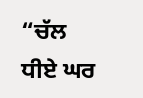“ਚੱਲ ਧੀਏ ਘਰ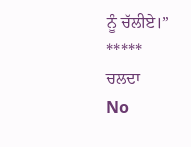ਨੂੰ ਚੱਲੀਏ।”
*****
ਚਲਦਾ
No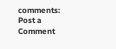comments:
Post a Comment